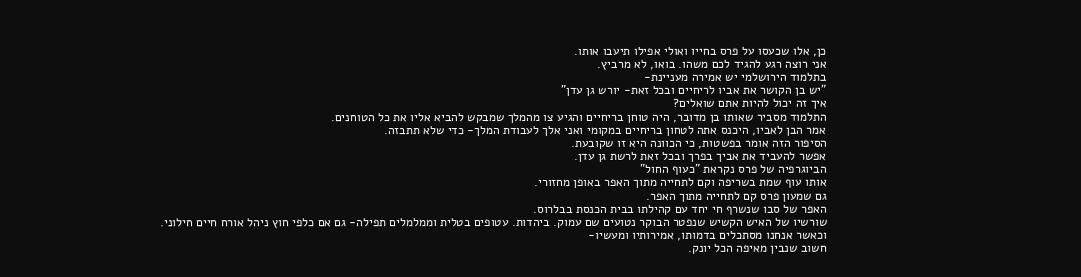כן, אלו שכעסו על פרס בחייו ואולי אפילו תיעבו אותו.
אני רוצה רגע להגיד לכם משהו. בואו, לא מרביץ.
בתלמוד הירושלמי יש אמירה מעניינת-
"יש בן הקושר את אביו לריחיים ובכל זאת- יורש גן עדן"
איך זה יכול להיות אתם שואלים?
התלמוד מסביר שאותו בן מדובר, היה טוחן בריחיים והגיע צו מהמלך שמבקש להביא אליו את כל הטוחנים.
אמר הבן לאביו, היכנס אתה לטחון בריחיים במקומי ואני אלך לעבודת המלך- כדי שלא תתבזה.
הסיפור הזה אומר בפשטות, כי הכוונה היא זו שקובעת.
אפשר להעביד את אביך בפרך ובכל זאת לרשת גן עדן.
הביוגרפיה של פרס נקראת "כעוף החול"
אותו עוף שמת בשריפה וקם לתחייה מתוך האפר באופן מחזורי.
גם שמעון פרס קם לתחייה מתוך האפר.
האפר של סבו שנשרף חי יחד עם קהילתו בבית הכנסת בבלרוס.
שורשיו של האיש הקשיש שנפטר הבוקר נטועים שם עמוק. ביהדות. עטופים בטלית וממלמלים תפילה- גם אם כלפי חוץ ניהל אורח חיים חילוני.
וכאשר אנחנו מסתכלים בדמותו, אמירותיו ומעשיו-
חשוב שנבין מאיפה הכל יונק.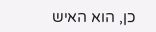כן, הוא האיש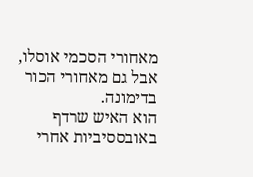מאחורי הסכמי אוסלו, אבל גם מאחורי הכור בדימונה.
הוא האיש שרדף באובססיביות אחרי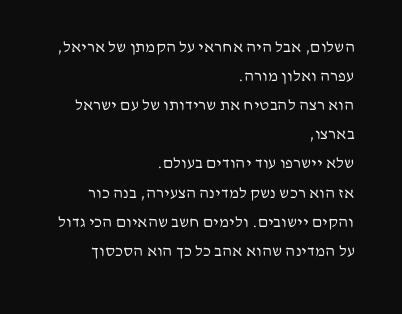השלום, אבל היה אחראי על הקמתן של אריאל, עפרה ואלון מורה.
הוא רצה להבטיח את שרידותו של עם ישראל בארצו,
שלא יישרפו עוד יהודים בעולם.
אז הוא רכש נשק למדינה הצעירה, בנה כור והקים יישובים. ולימים חשב שהאיום הכי גדול על המדינה שהוא אהב כל כך הוא הסכסוך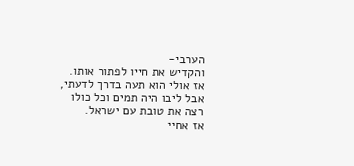הערבי-
והקדיש את חייו לפתור אותו.
אז אולי הוא תעה בדרך לדעתי, אבל ליבו היה תמים וכל כולו רצה את טובת עם ישראל.
אז אחיי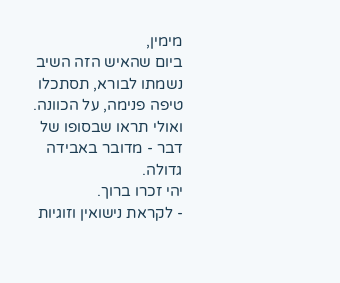מימין,
ביום שהאיש הזה השיב נשמתו לבורא, תסתכלו טיפה פנימה, על הכוונה. ואולי תראו שבסופו של דבר - מדובר באבידה גדולה.
יהי זכרו ברוך.
- לקראת נישואין וזוגיות